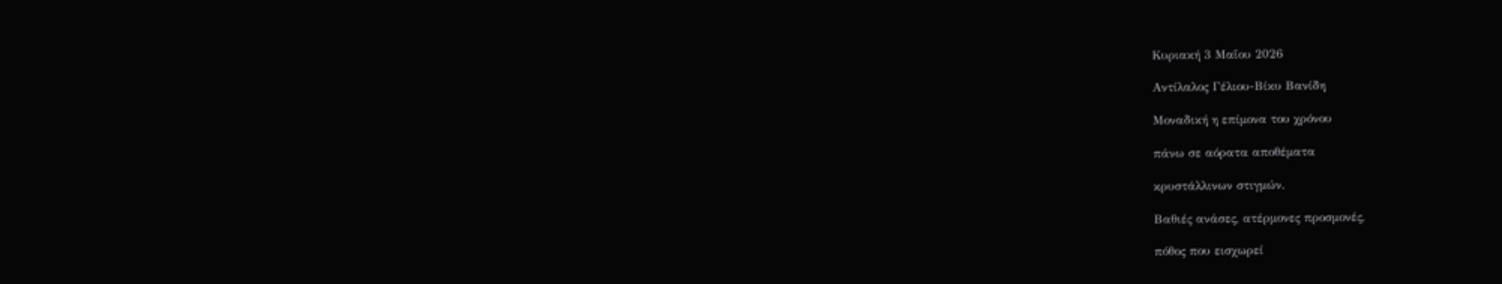Κυριακή 3 Μαΐου 2026

Αντίλαλος Γέλιου-Βίκυ Βανίδη

Μοναδική η επίμονα του χρόνου

πάνω σε αόρατα αποθέματα

κρυστάλλινων στιγμών.

Βαθιές ανάσες, ατέρμονες προσμονές,

πόθος που εισχωρεί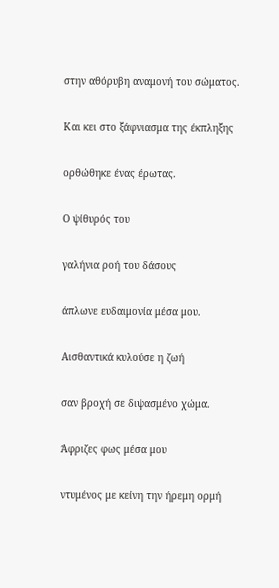στην αθόρυβη αναμονή του σώματος.

Και κει στο ξάφνιασμα της έκπληξης

ορθώθηκε ένας έρωτας.

Ο ψίθυρός του

γαλήνια ροή του δάσους

άπλωνε ευδαιμονία μέσα μου.

Αισθαντικά κυλούσε η ζωή

σαν βροχή σε διψασμένο χώμα.

Άφριζες φως μέσα μου

ντυμένος με κείνη την ήρεμη ορμή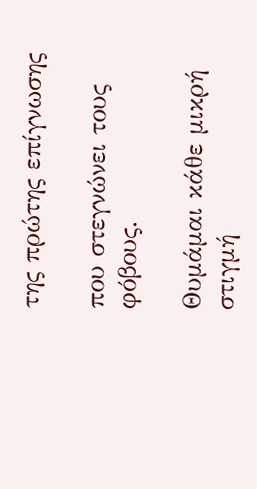της πρώτης επίγνωσης

που στεγνώνει τους φόβους.

Θυμάμαι κάθε μικρή στιγμή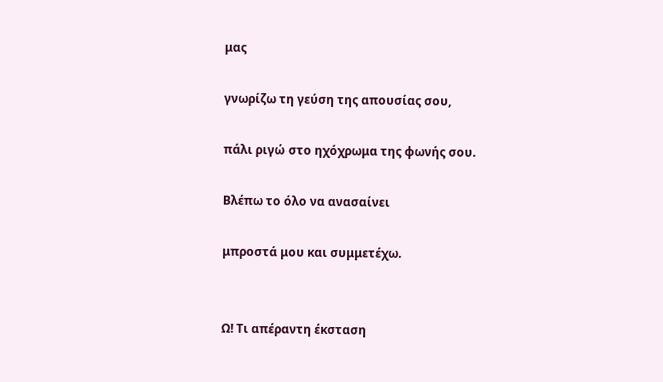μας

γνωρίζω τη γεύση της απουσίας σου,

πάλι ριγώ στο ηχόχρωμα της φωνής σου.

Βλέπω το όλο να ανασαίνει

μπροστά μου και συμμετέχω.


Ω! Τι απέραντη έκσταση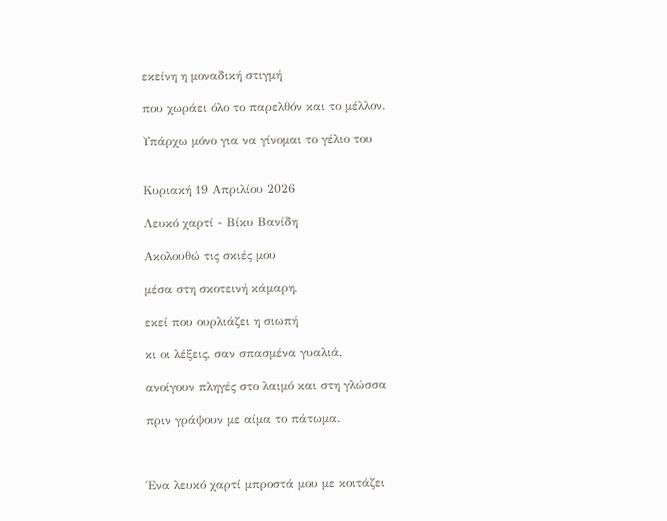εκείνη η μοναδική στιγμή

που χωράει όλο το παρελθόν και το μέλλον.

Υπάρχω μόνο για να γίνομαι το γέλιο του


Κυριακή 19 Απριλίου 2026

Λευκό χαρτί - Βίκυ Βανίδη

Ακολουθώ τις σκιές μου

μέσα στη σκοτεινή κάμαρη,

εκεί που ουρλιάζει η σιωπή

κι οι λέξεις, σαν σπασμένα γυαλιά,

ανοίγουν πληγές στο λαιμό και στη γλώσσα

πριν γράψουν με αίμα το πάτωμα.



Ένα λευκό χαρτί μπροστά μου με κοιτάζει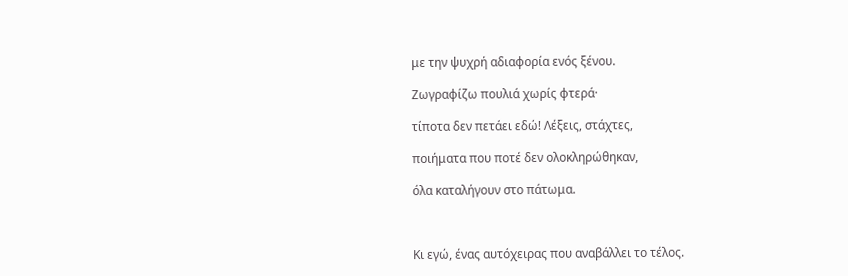με την ψυχρή αδιαφορία ενός ξένου.

Ζωγραφίζω πουλιά χωρίς φτερά·

τίποτα δεν πετάει εδώ! Λέξεις, στάχτες,

ποιήματα που ποτέ δεν ολοκληρώθηκαν,

όλα καταλήγουν στο πάτωμα.



Κι εγώ, ένας αυτόχειρας που αναβάλλει το τέλος.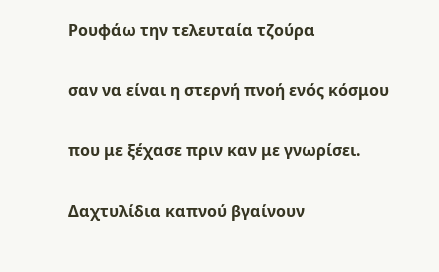Ρουφάω την τελευταία τζούρα

σαν να είναι η στερνή πνοή ενός κόσμου

που με ξέχασε πριν καν με γνωρίσει.

Δαχτυλίδια καπνού βγαίνουν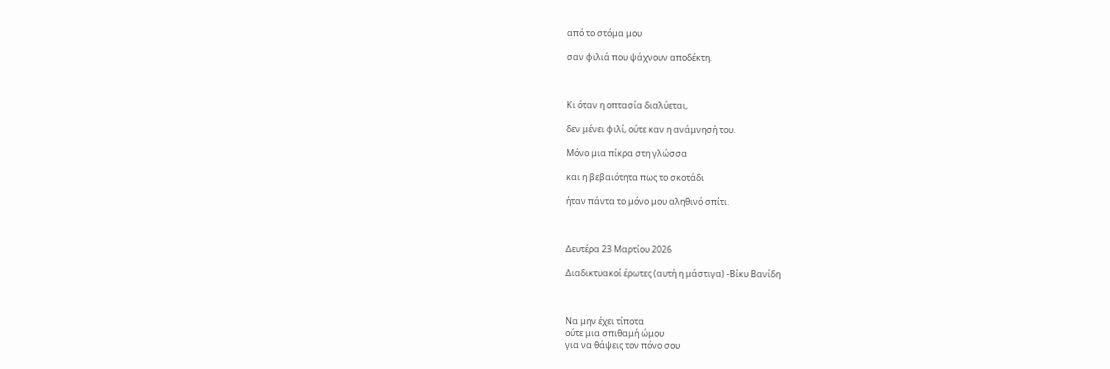από το στόμα μου

σαν φιλιά που ψάχνουν αποδέκτη.



Κι όταν η οπτασία διαλύεται,

δεν μένει φιλί, ούτε καν η ανάμνησή του.

Μόνο μια πίκρα στη γλώσσα

και η βεβαιότητα πως το σκοτάδι

ήταν πάντα το μόνο μου αληθινό σπίτι.



Δευτέρα 23 Μαρτίου 2026

Διαδικτυακοί έρωτες (αυτή η μάστιγα) -Βίκυ Βανίδη



Να μην έχει τίποτα
ούτε μια σπιθαμή ώμου
για να θάψεις τον πόνο σου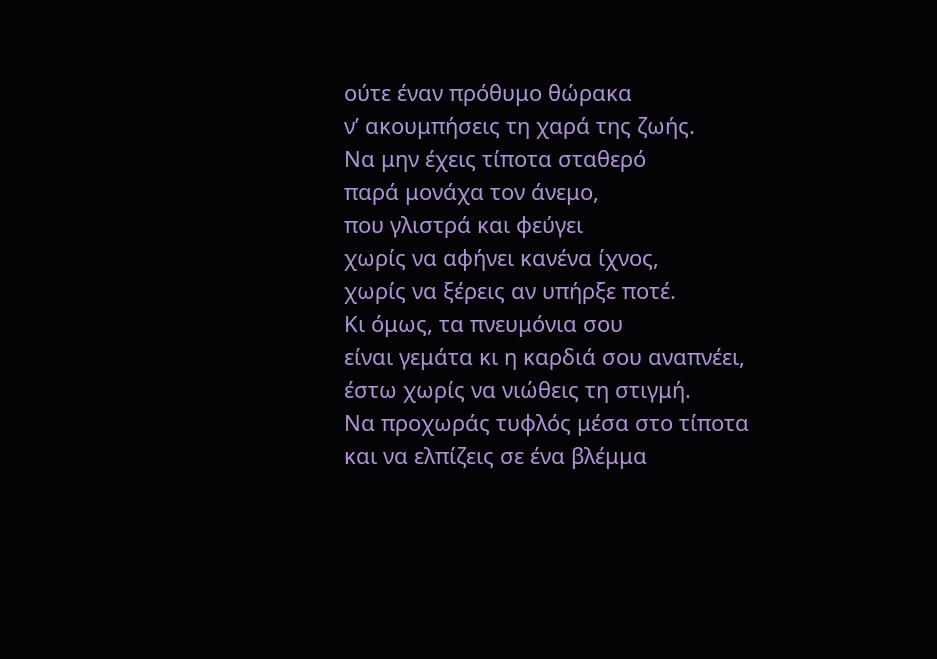ούτε έναν πρόθυμο θώρακα
ν’ ακουμπήσεις τη χαρά της ζωής.
Να μην έχεις τίποτα σταθερό
παρά μονάχα τον άνεμο,
που γλιστρά και φεύγει
χωρίς να αφήνει κανένα ίχνος,
χωρίς να ξέρεις αν υπήρξε ποτέ.
Κι όμως, τα πνευμόνια σου
είναι γεμάτα κι η καρδιά σου αναπνέει,
έστω χωρίς να νιώθεις τη στιγμή.
Να προχωράς τυφλός μέσα στο τίποτα
και να ελπίζεις σε ένα βλέμμα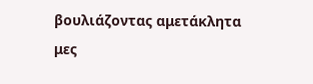βουλιάζοντας αμετάκλητα
μες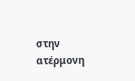στην ατέρμονη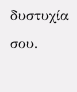δυστυχία σου.